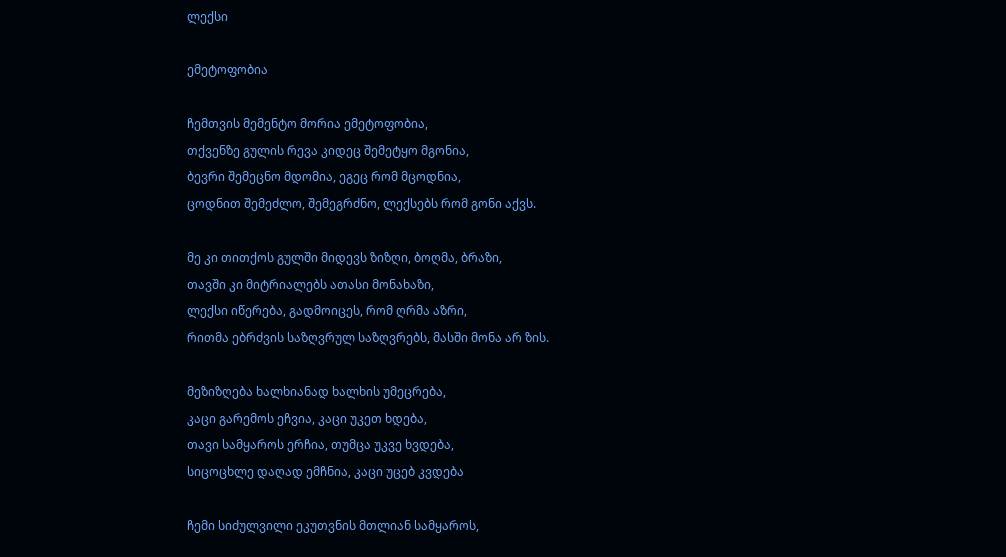ლექსი

ემეტოფობია

ჩემთვის მემენტო მორია ემეტოფობია,
თქვენზე გულის რევა კიდეც შემეტყო მგონია,
ბევრი შემეცნო მდომია, ეგეც რომ მცოდნია,
ცოდნით შემეძლო, შემეგრძნო, ლექსებს რომ გონი აქვს.

მე კი თითქოს გულში მიდევს ზიზღი, ბოღმა, ბრაზი,
თავში კი მიტრიალებს ათასი მონახაზი,
ლექსი იწერება, გადმოიცეს, რომ ღრმა აზრი,
რითმა ებრძვის საზღვრულ საზღვრებს, მასში მონა არ ზის.

მეზიზღება ხალხიანად ხალხის უმეცრება,
კაცი გარემოს ეჩვია, კაცი უკეთ ხდება,
თავი სამყაროს ერჩია, თუმცა უკვე ხვდება,
სიცოცხლე დაღად ემჩნია, კაცი უცებ კვდება

ჩემი სიძულვილი ეკუთვნის მთლიან სამყაროს,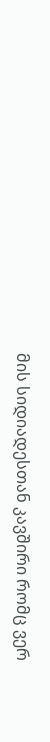მის სიდიადესთან კავშირი რომც ვერ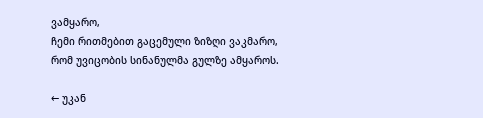ვამყარო,
ჩემი რითმებით გაცემული ზიზღი ვაკმარო,
რომ უვიცობის სინანულმა გულზე ამყაროს.

← უკან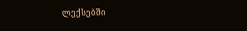ლექსებში